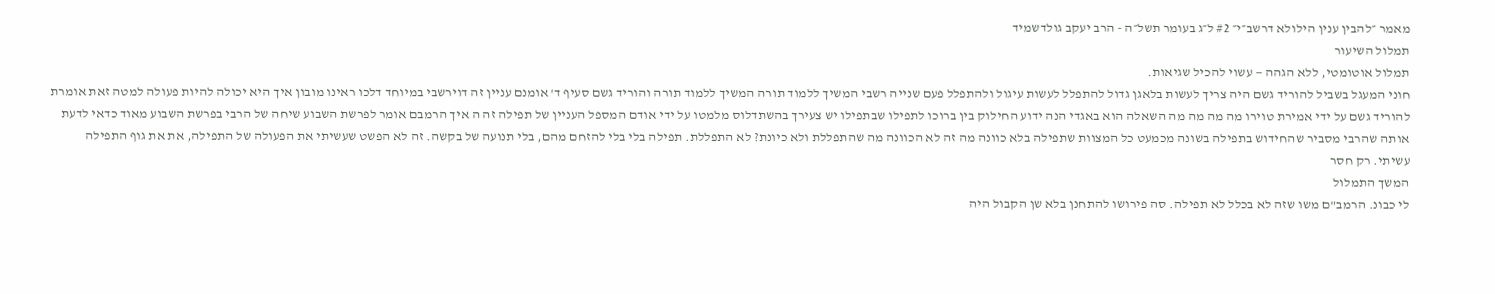מאמר ״להבין ענין הילולא דרשב״י״ #2 ל״ג בעומר תשל״ה - הרב יעקב גולדשמיד
תמלול השיעור
תמלול אוטומטי, ללא הגהה — עשוי להכיל שגיאות.
חוני המעגל בשביל להוריד גשם היה צריך לעשות בלאגן גדול להתפלל לעשות עיגול ולהתפלל פעם שנייה רשבי המשיך ללמוד תורה המשיך ללמוד תורה והוריד גשם סעיף ד' אומנם עניין זה דוירשבי במיוחד דלכו ראינו מובון איך היא יכולה להיות פעולה למטה זאת אומרת להוריד גשם על ידי אמירת טוירו מה מה מה מה השאלה הוא באגדי הנה ידוע החילוק בין ברוכו לתפילו שבתפילו יש צעירך בהשתדלוס מלמטו על ידי אודם המספל העניין של תפילה זה ה איך הרמבם אומר לפרשת השבוע שיחה של הרבי בפרשת השבוע מאוד כדאי לדעת אותה שהרבי מסביר שהחידוש בתפילה בשונה מכמעט כל המצוות שתפילה בלא כוונה מה זה לא הכוונה מה שהתפללת ולא כיונת? לא התפללת. תפילה בלי בלי להזחם מהם, בלי תנועה של בקשה. זה לא הפשט שעשיתי את הפעולה של התפילה, את את גוף התפילה עשיתי. רק חסר
המשך התמלול
לי כבונ. הרמב"ם משו שזה לא בכלל לא תפילה. סה פירושו להתחנן בלא שן הקבול היה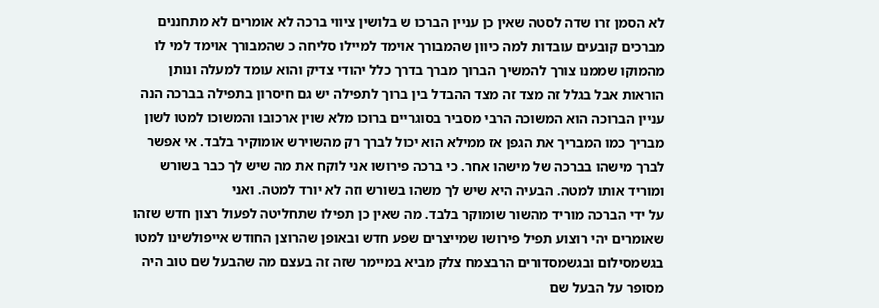לא הסמן זרו שדה לסטה שאין כן עניין הברכו ש בלושין ציווי ברכה לא אומרים לא מתחננים מברכים קובעים עובדות למה כיוון שהמבורך אוימד למיילו סליחה כ שהמבורך אוימד למי לו מהמוקו שממנו צורך להמשיך הברוך מברך בדרך כלל יהודי צדיק והוא עומד למעלה ונותן הוראות אבל בגלל זה מצד זה מצד ההבדל בין ברוך לתפילה יש גם חיסרון בתפילה בברכה הנה עניין הברוכה הוא המשוכה הרבי מסביר בסוגריים ברוכו מלא שוין ארכובו והמשוכו למטו לשון מבריך כמו המבריך את הגפן אז ממילא הוא יכול לברך רק מהשוירש אומוקיר בלבד. אי אפשר לברך מישהו בברכה של מישהו אחר. כי ברכה פירושו אני לוקח את מה שיש לך כבר בשורש ומוריד אותו למטה. הבעיה היא שיש לך משהו בשורש וזה לא יורד למטה. ואני
על ידי הברכה מוריד מהשור שומוקר בלבד. מה שאין כן תפילו שתחליטה לפעול רצון חדש שזהו שאומרים יהי רוצוע תפיל פירושו שמייצרים שפע חדש ובאופן שהרוצן החודש אייפולשינו למטו בגשמסילום ובגשמסדורים הרבצמח צלק מביא במיימר שזה זה בעצם מה שהבעל שם טוב היה מסופר על הבעל שם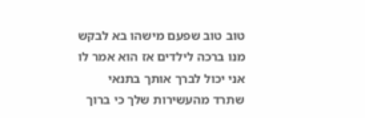טוב טוב שפעם מישהו בא לבקש מנו ברכה לילדים אז הוא אמר לו אני יכול לברך אותך בתנאי שתרד מהעשירות שלך כי ברוך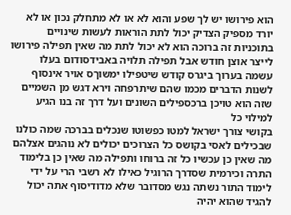הוא פירושו יש לך שפע והוא לא או לא מתחלק נכון או לא יורד מספיק הצדיק יכול לתת הוראות לעשות שינויים בתוכניות זה ברוכה הוא לא יכול לתת מה שאין תפילה פירושו לייצר אוצן חודש אבל תפילה תלויה באבידסודום בעלו עשמה בערוך ביגרס קודש שיטפילו ימשוךס אויר אינסוף לשנות הדברים מכמו שהם שיתרפחה וירא דגש מן השמיים שזה הוא טויכן ברכספילים השונים ועל דרך זה בנו הגיע למילוי כל
בקושי צורך ישראל למטו כפשוטו שנכלים בברכה שמה כולנו שבכילים לאסי בקושס כל הצרוכים יכולים לא נוהגים אצלהם מה שאין כן עכשיו כל זה ברוחו ותפילה מה שאין כן בלימוד התרה וכירמית שסדרך הרוגיל כאילו לא רשבי הרי על ידי לימוד התור נשתה נגש מסדובר שלא מדודיסוף אתה יכול להגיד שהוא יהיה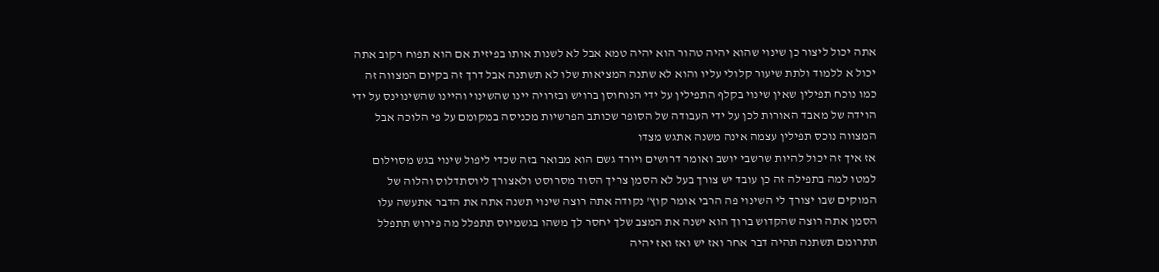אתה יכול ליצור כן שינוי שהוא יהיה טהור הוא יהיה טמא אבל לא לשנות אותו בפיזית אם הוא תפוח רקוב אתה יכול א ללמוד ולתת שיעור קלולי עליו והוא לא שתנה המציאות שלו לא תשתנה אבל דרך זה בקיום המצווה זה כמו נוכח תפילין שאין שינוי בקלף התפילין על ידי הנוחוסן ברויש ובזרויה יינו שהשינוי והיינו שהשינוינס על ידי הוידה של מאבד האורות לכן על ידי העבודה של הסופר שכותב הפרשיות מכניסה במקומם על פי הלוכה אבל המצווה נוכס תפילין עצמה אינה משנה אתגש מצדו
אז איך זה יכול להיות שרשבי יושב ואומר דרושים ויורד גשם הוא מבואר בזה שכדי ליפול שינוי בגש מסוילום למטו למה בתפילה זה כן עובד יש צורך בעל לא הסמן צריך הסוד מסרוסט ולאצורך ליוסתדלוס והלוה של המוקים שבו יצורך לי השינוי פה הרבי אומר קוץ' נקודה אתה רוצה שינוי תשנה אתה את הדבר אתעשה עלו הסמן אתה רוצה שהקדוש ברוך הוא ישנה את המצב שלך יחסר לך משהו בגשמיוס תתפלל מה פירוש תתפלל תתרומם תשתנה תהיה דבר אחר ואז יש ואז ואז יהיה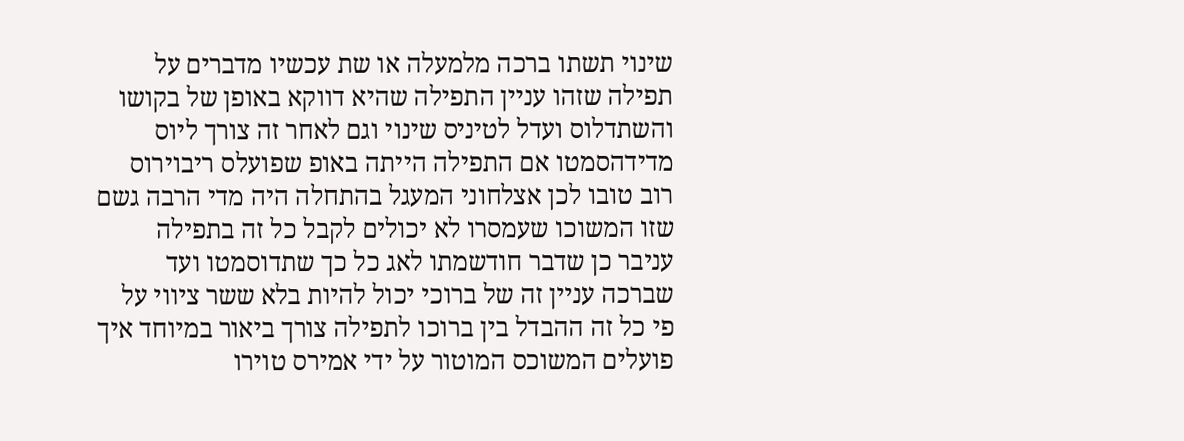שינוי תשתו ברכה מלמעלה או שת עכשיו מדברים על תפילה שזהו עניין התפילה שהיא דווקא באופן של בקושו והשתדלוס ועדל לטיניס שינוי וגם לאחר זה צורך ליוס מדידהסמטו אם התפילה הייתה באופ שפועלס ריבוירוס רוב טובו לכן אצלחוני המעגל בהתחלה היה מדי הרבה גשם שזו המשוכו שעמסרו לא יכולים לקבל כל זה בתפילה
עניבר כן שדבר חודשמתו לאג כל כך שתדוסמטו ועד שברכה עניין זה של ברוכי יכול להיות בלא ששר ציווי על פי כל זה ההבדל בין ברוכו לתפילה צורך ביאור במיוחד איך פועלים המשוכס המוטור על ידי אמירס טוירו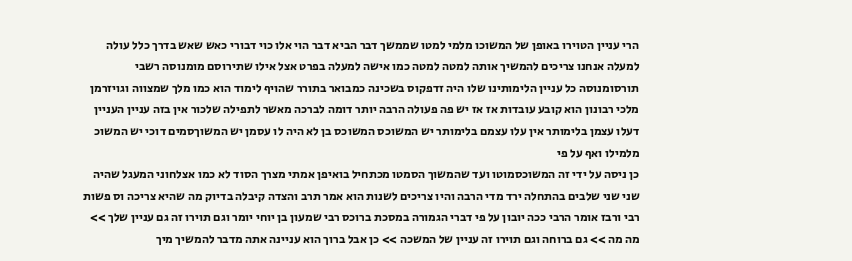הרי עניין הטוירו באופן של המשוכו מלמי למטו שממשך דבר הביא דבר הוי אלו כוי דבורי כאש שאש בדרך כלל עולה למעלה אנחנו צריכים להמשיך אותה למטה למטה כמו אישה למעלה בפרט אצל אילו שתירוסם מומנוסה רשבי תורסומנוסה כל עניין הלימותינו שלו היה זדפקוס בשכינה כמבואר בתורר שהויף לימוד הוא כמו מלך שמצווה וגויזרמן מלכי רבונון הוא קובע עובדות אז אז יש פה פעולה הרבה יותר דומה לברכה מאשר לתפילה שלכור אין בזה עניין העניין דעלו עצמן בלימותר אין עלו עצמם בלימותר יש המשוכס המשוכס בן לא היה לו עסמן יש המשוךסמים דוכי יש המשוכ מלמילו ואף על פי
כן ניסה על ידי זה המשוכסמוטו ועד שהמשוך הסמטו מכתחיל בואיפן אמתי מצרך הסוד לא כמו אצלחוני המעגל שהיה שני שני שלבים בהתחלה ירד מדי הרבה והיו צריכים לשנות הוא אמר תרב והצדה קיבלה בדיוק מה שהיא צריכה וס פשות רבי ורבז אומר הרבי ככה יובון על פי דברי הגמורה במסכת ברוכס רבי שמעון בן יוחי יומר וגם תוירו זה גם עניין שלך >> מה מה >> גם ברוחה וגם תוירו זה עניין של המשכה >> כן אבל ברוך הוא עניינה אתה מדבר להמשיך מיך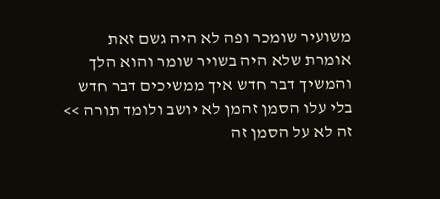משועיר שומכר ופה לא היה גשם זאת אומרת שלא היה בשויר שומר והוא הלך והמשיך דבר חדש איך ממשיכים דבר חדש בלי עלו הסמן זהמן לא יושב ולומד תורה >> זה לא על הסמן זה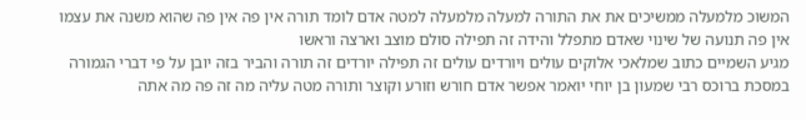המשוכ מלמעלה ממשיכים את את התורה למעלה מלמעלה למטה אדם לומד תורה אין פה אין פה שהוא משנה את עצמו אין פה תנועה של שינוי שאדם מתפלל והידה זה תפילה סולם מוצב וארצה וראשו
מגיע השמיים כתוב שמלאכי אלוקים עולים ויורדים עולים זה תפילה יורדים זה תורה והביר בזה יובן על פי דברי הגמורה במסכת ברוכס רבי שמעון בן יוחי יואמר אפשר אדם חורש וזורע וקוצר ותורה מטה עליה מה זה פה מה אתה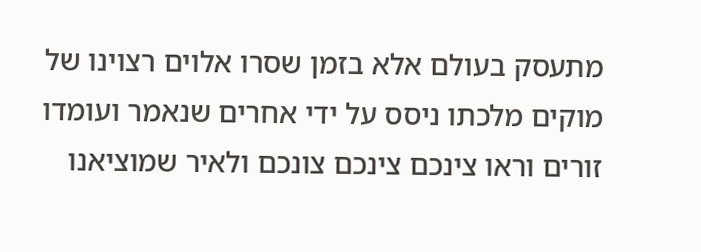מתעסק בעולם אלא בזמן שסרו אלוים רצוינו של מוקים מלכתו ניסס על ידי אחרים שנאמר ועומדו זורים וראו צינכם צינכם צונכם ולאיר שמוציאנו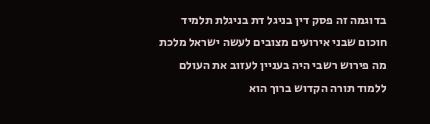בדוגמה זה פסק דין בניגל דת בניגלת תלמיד חוכום שבני אירועים מצובים לעשה ישראל מלכת מה פירוש רשבי היה בעניין לעזוב את העולם ללמוד תורה הקדוש ברוך הוא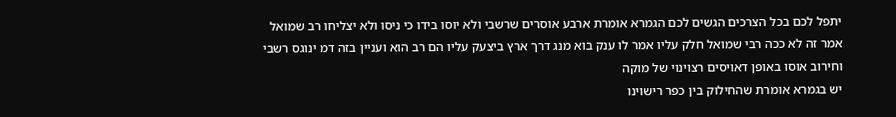יתפל לכם בכל הצרכים הגשים לכם הגמרא אומרת ארבע אוסרים שרשבי ולא יוסו בידו כי ניסו ולא יצליחו רב שמואל אמר זה לא ככה רבי שמואל חלק עליו אמר לו ענק בוא מנג דרך ארץ ביצעק עליו הם רב הוא ועניין בזה דמ ינוגס רשבי וחירוב אוסו באופן דאויסים רצוינוי של מוקה
יש בגמרא אומרת שהחילוק בין כפר רישוינו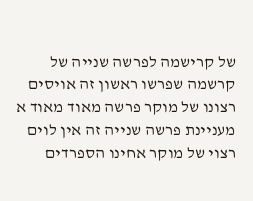של קרישמה לפרשה שנייה של קרשמה שפרשו ראשון זה אויסים רצונו של מוקר פרשה מאוד מאוד א מעניינת פרשה שנייה זה אין לוים רצוי של מוקר אחינו הספרדים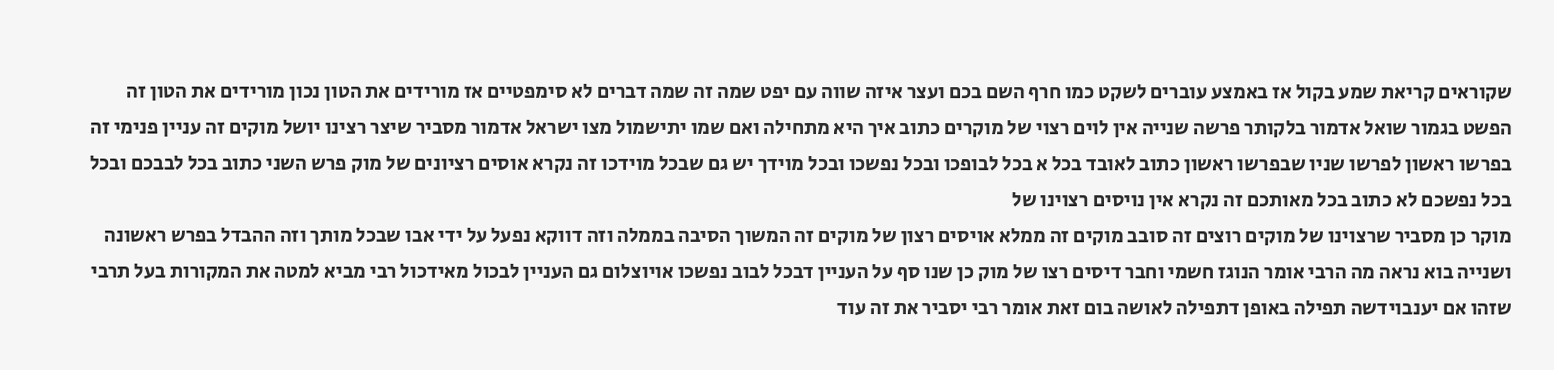שקוראים קריאת שמע בקול אז באמצע עוברים לשקט כמו חרף השם בכם ועצר איזה שווה עם יפט שמה זה שמה דברים לא סימפטיים אז מורידים את הטון נכון מורידים את הטון זה הפשט בגמור שואל אדמור בלקותר פרשה שנייה אין לוים רצוי של מוקרים כתוב איך היא מתחילה ואם שמו יתישמול מצו ישראל אדמור מסביר שיצר רצינו יושל מוקים זה עניין פנימי זה בפרשו ראשון לפרשו שניו שבפרשו ראשון כתוב לאובד בכל א בכל לבופכו ובכל נפשכו ובכל מוידך יש גם שבכל מוידכו זה נקרא אוסים רציונים של מוק פרש השני כתוב בכל לבבכם ובכל בכל נפשכם לא כתוב בכל מאותכם זה נקרא אין נויסים רצוינו של
מוקר כן מסביר שרצוינו של מוקים רוצים זה סובב מוקים זה ממלא אויסים רצון של מוקים זה המשוך הסיבה בממלה וזה דווקא נפעל על ידי אבו שבכל מותך וזה ההבדל בפרש ראשונה ושנייה בוא נראה מה הרבי אומר הנוגז חשמי וחבר דיסים רצו של מוק כן שנו סף על העניין דבכל לבוב נפשכו אויוצלום גם העניין לבכול מאידכול רבי מביא למטה את המקורות בעל תרבי שזהו אם יענבוידשה תפילה באופן דתפילה לאושה בום זאת אומר רבי יסביר את זה עוד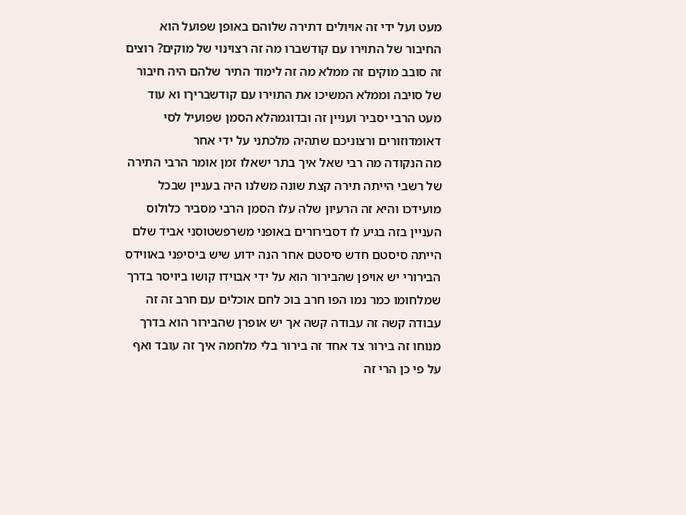מעט ועל ידי זה אויולים דתירה שלוהם באופן שפועל הוא החיבור של התוירו עם קודשברו מה זה רצוינוי של מוקים? רוצים זה סובב מוקים זה ממלא מה זה לימוד התיר שלהם היה חיבור של סויבה וממלא המשיכו את התוירו עם קודשבריךו וא עוד מעט הרבי יסביר ועניין זה ובדוגמהלא הסמן שפועיל לסי דאומדוזורים ורצוניכם שתהיה מלכתני על ידי אחר
מה הנקודה מה רבי שאל איך בתר ישאלו זמן אומר הרבי התירה של רשבי הייתה תירה קצת שונה משלנו היה בעניין שבכל מועידכו והיא זה הרעיון שלה עלו הסמן הרבי מסביר כלולוס העניין בזה בגיע לו דסבירורים באופני משרפשטוסני אביד שלם הייתה סיסטם חדש סיסטם אחר הנה ידוע שיש ביסיפני באווידס הבירורי יש אויפן שהבירור הוא על ידי אבוידו קושו ביויסר בדרך שמלחומו כמר נמו הפו חרב בוכ לחם אוכלים עם חרב זה זה עבודה קשה זה עבודה קשה אך יש אופרן שהבירור הוא בדרך מנוחו זה בירור צד אחד זה בירור בלי מלחמה איך זה עובד ואף על פי כן הרי זה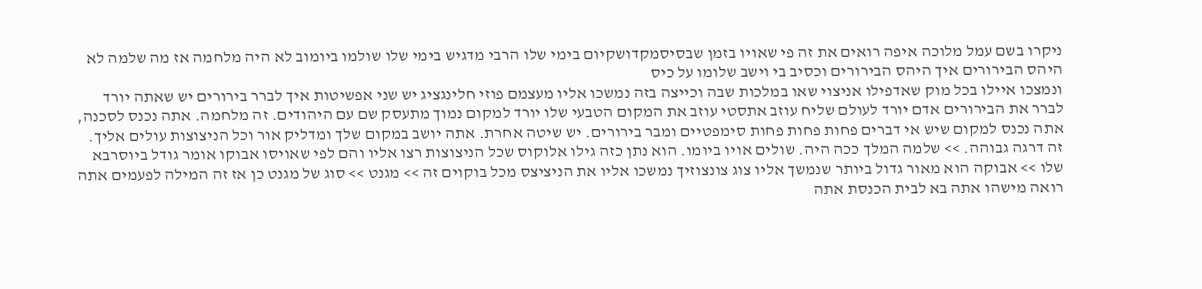ניקרו בשם עמל מלוכה איפה רואים את זה פי שאויו בזמן שבסיסמקדושקיום בימי שלו הרבי מדגיש בימי שלו שולמו ביומוב לא היה מלחמה אז מה שלמה לא היהס הבירורים איך היהס הבירורים וכסיב בי וישב שלומו על כיס
ונמצכו איילו בכל מוק שאדפילו אניצוי שאו במלכות שבה וכייצה בזה נמשכו אליו מעצמם פוזי חלינגציג יש שני אפשיטות איך לברר בירורים יש שאתה יורד לברר את הבירורים אדם יורד לעולם שליח עוזב אתסטי עוזב את המקום הטבעי שלו יורד למקום נמוך מתעסק שם עם היהודים. זה מלחמה. אתה נכנס לסכנה, אתה נכנס למקום שיש אי דברים פחות פחות פחות סימפטיים ומבר בירורים. יש שיטה אחרת. אתה יושב במקום שלך ומדליק אור וכל הניצוצות עולים אליך. זה דרגה גבוהה. >> שלמה המלך ככה היה. שולים אויו ביומו. הוא נתן כזה גילו אלוקוס שכל הניצוצות רצו אליו והם לפי שאויסו אבוקו אומר גודל ביוסרבא שלו >> אבוקה הוא מאור גדול ביותר שנמשך אליו צוג צונצוזיך נמשכו אליו את הניציצס מכל בוקוים זה >> מגנט >> סוג של מגנט כן אז זה המילה לפעמים אתה רואה מישהו אתה בא לבית הכנסת אתה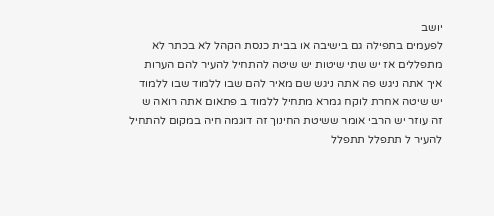יושב
לפעמים בתפילה גם בישיבה או בבית כנסת הקהל לא בכתר לא מתפללים אז יש שתי שיטות יש שיטה להתחיל להעיר להם הערות איך אתה ניגש פה אתה ניגש שם מאיר להם שבו ללמוד שבו ללמוד יש שיטה אחרת לוקח גמרא מתחיל ללמוד ב פתאום אתה רואה ש זה עוזר יש הרבי אומר ששיטת החינוך זה דוגמה חיה במקום להתחיל להעיר ל תתפלל תתפלל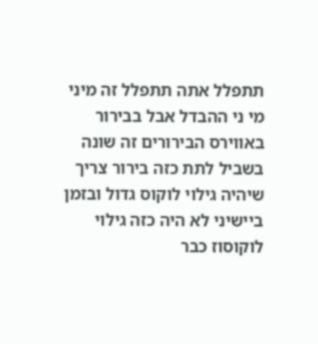תתפלל אתה תתפלל זה מיני מי ני ההבדל אבל בבירור באווירס הבירורים זה שונה בשביל לתת כזה בירור צריך שיהיה גילוי לוקוס גדול ובזמן ביישיני לא היה כזה גילוי לוקוסוז כבר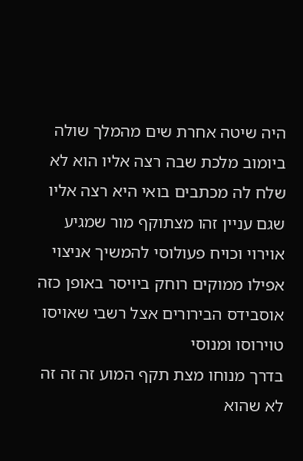היה שיטה אחרת שים מהמלך שולה ביומוב מלכת שבה רצה אליו הוא לא שלח לה מכתבים בואי היא רצה אליו שגם עניין זהו מצתוקף מור שמגיע אוירוי וכויח פעולוסי להמשיך אניצוי אפילו ממוקים רוחק ביויסר באופן כזה אוסבידס הבירורים אצל רשבי שאויסו טוירוסו ומנוסי
בדרך מנוחו מצת תקף המוע זה זה זה לא שהוא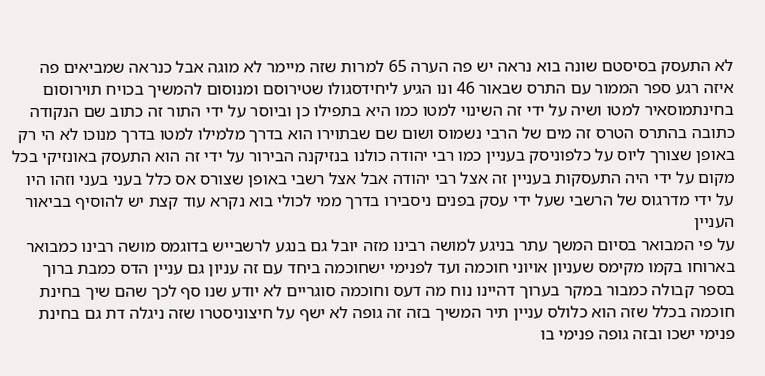לא התעסק בסיסטם שונה בוא נראה יש פה הערה 65 למרות שזה מיימר לא מוגה אבל כנראה שמביאים פה איזה רגע ספר הממור עם התרס שבאור 46 ונו הגיע ליחידסגולו שטירוסם ומנוסום להמשיך בכויח תוירוסום בחינתמוסאיר למטו ושיה על ידי זה השינוי למטו כמו היא בתפילו כן וביוסר על ידי התור זה כתוב שם הנקודה כתובה בהתרס הטרס זה מים של הרבי נשמוס ושום שם שבתוירו הוא בדרך מלמילו למטו בדרך מנוכו לא הי רק באופן שצורך ליוס על כלפוניסק בעניין כמו רבי יהודה כולנו בנזיקנה הבירור על ידי זה הוא התעסק באונזיקי בכל מקום על ידי היה התעסקות בעניין זה אצל רבי יהודה אבל אצל רשבי באופן שצורס אס כלל בעני בעני וזהו היו על ידי מדרגוס של הרשבי שעל ידי עסק בפנים ניסבירו בדרך ממי לכולי בוא נקרא עוד קצת יש להוסיף בביאור העניין
על פי המבואר בסיום המשך עתר בניגע למושה רבינו מזה יובל גם בנגע לרשבייש בדוגמס מושה רבינו כמבואר בארוחו בקמו מקימס שעניון אויוני חוכמה ועד לפנימי ישחוכמה ביחד עם זה עניון גם עניין הדס כמבת ברוך בספר קבולה כמבור במקר בערוך דהיינו נוח מה דעס וחוכמה סוגריים לא יודע שנו סף לכך שהם שיך בחינת חוכמה בכלל שזה הוא כלולס עניין תיר המשיך בזה זה גופה לא ישף על חיצוניסטרו שזה ניגלה דת גם בחינת פנימי ישכו ובזה גופה פנימי בו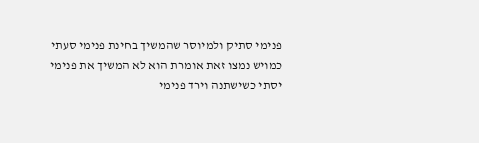פנימי סתיק ולמיוסר שהמשיך בחינת פנימי סעתי כמויש נמצו זאת אומרת הוא לא המשיך את פנימי יסתי כשישתנה וירד פנימי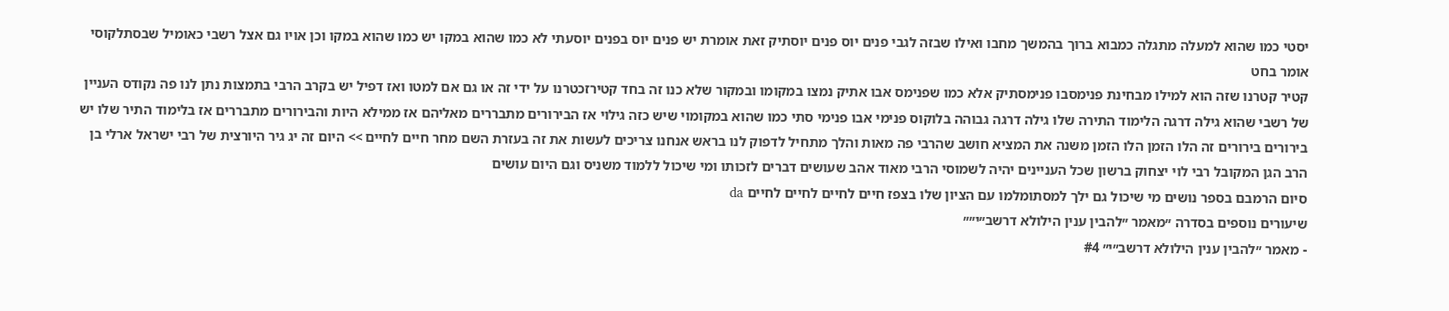יסטי כמו שהוא למעלה מתגלה כמבוא ברוך בהמשך מחבו ואילו שבזה לגבי פנים יוס פנים יוסתיק זאת אומרת יש פנים יוס בפנים יוסעתי לא כמו שהוא במקו יש כמו שהוא במקו וכן אויו גם אצל רשבי כאומיל שבסתלקוסי אומר בחט
קטיר קטרנו שזה הוא למילו מבחינת פנימסבו פנימסתיק אלא כמו שפנימס אבו אתיק נמצו במקומו ובמקור שלא כנו זה בחד קטירזכטרנו על ידי זה או גם אם למטו ואז דפיל יש בקרב הרבי בתמצות נתן לנו פה נקודס העניין של רשבי שהוא גילה דרגה הלימוד התירה שלו גילה דרגה גבוהה בלוקוס פנימי אבו פנימי סתי כמו שהוא במקומוי שיש כזה גילוי אז הבירורים מתבררים מאליהם אז ממילא היות והבירורים מתבררים אז בלימוד התיר שלו יש בירורים בירורים זה הלו הזמן הלו הזמן משנה את המציא חושב שהרבי פה מאות והלך מתחיל לדפוק לנו בראש אנחנו צריכים לעשות את זה בעזרת השם מחר חיים לחיים >> היום זה יג גיר היורצית של רבי ישראל ארלי בן הרב הגן המקובל רבי לוי יצחוק ברשון שכל העניינים יהיה לשמוסי הרבי מאוד אהב שעושים דברים לזכותו ומי שיכול ללמוד משניס וגם היום עושים
סיום הרמבם בספר נושים מי שיכול גם ילך למסתומלמו עם הציון שלו בצפז חיים לחיים לחיים לחיים da
שיעורים נוספים בסדרה ״מאמר ״להבין ענין הילולא דרשב״י״״
- מאמר ״להבין ענין הילולא דרשב״י״ #4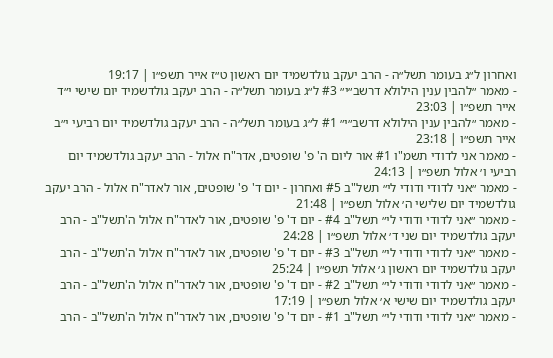ואחרון ל״ג בעומר תשל״ה - הרב יעקב גולדשמיד יום ראשון ט״ז אייר תשפ״ו | 19:17
- מאמר ״להבין ענין הילולא דרשב״י״ #3 ל״ג בעומר תשל״ה - הרב יעקב גולדשמיד יום שישי י״ד אייר תשפ״ו | 23:03
- מאמר ״להבין ענין הילולא דרשב״י״ #1 ל״ג בעומר תשל״ה - הרב יעקב גולדשמיד יום רביעי י״ב אייר תשפ״ו | 23:18
- מאמר אני לדודי תשמ"ו #1 אור ליום ה' פ' שופטים, אדר"ח אלול - הרב יעקב גולדשמיד יום רביעי ו׳ אלול תשפ״ו | 24:13
- מאמר ״אני לדודי ודודי לי״ תשל"ב #5 ואחרון - יום ד' פ' שופטים, אור לאדר"ח אלול - הרב יעקב גולדשמיד יום שלישי ה׳ אלול תשפ״ו | 21:48
- מאמר ״אני לדודי ודודי לי״ תשל"ב #4 - יום ד' פ' שופטים, אור לאדר"ח אלול ה'תשל"ב - הרב יעקב גולדשמיד יום שני ד׳ אלול תשפ״ו | 24:28
- מאמר ״אני לדודי ודודי לי״ תשל"ב #3 - יום ד' פ' שופטים, אור לאדר"ח אלול ה'תשל"ב - הרב יעקב גולדשמיד יום ראשון ג׳ אלול תשפ״ו | 25:24
- מאמר ״אני לדודי ודודי לי״ תשל"ב #2 - יום ד' פ' שופטים, אור לאדר"ח אלול ה'תשל"ב - הרב יעקב גולדשמיד יום שישי א׳ אלול תשפ״ו | 17:19
- מאמר ״אני לדודי ודודי לי״ תשל"ב #1 - יום ד' פ' שופטים, אור לאדר"ח אלול ה'תשל"ב - הרב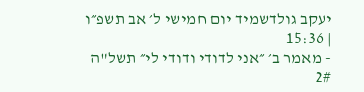יעקב גולדשמיד יום חמישי ל׳ אב תשפ״ו | 15:36
- מאמר ב׳ ״אני לדודי ודודי לי״ תשל"ה 2#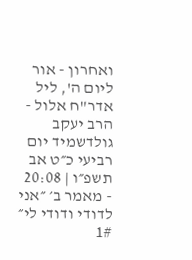ואחרון - אור ליום ה', ליל אדר"ח אלול - הרב יעקב גולדשמיד יום רביעי כ״ט אב תשפ״ו | 20:08
- מאמר ב׳ ״אני לדודי ודודי לי״ 1#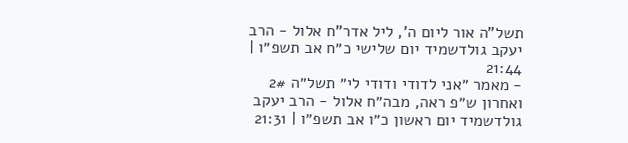תשל"ה אור ליום ה', ליל אדר"ח אלול - הרב יעקב גולדשמיד יום שלישי כ״ח אב תשפ״ו | 21:44
- מאמר ״אני לדודי ודודי לי״ תשל״ה 2# ואחרון ש״פ ראה, מבה״ח אלול - הרב יעקב גולדשמיד יום ראשון כ״ו אב תשפ״ו | 21:31